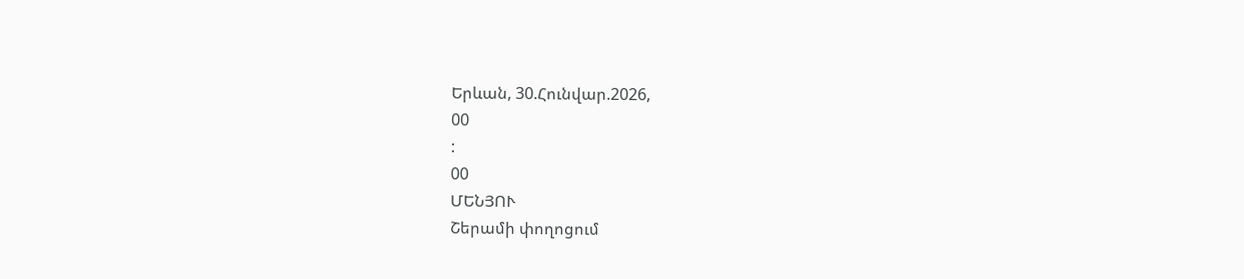Երևան, 30.Հունվար.2026,
00
:
00
ՄԵՆՅՈՒ
Շերամի փողոցում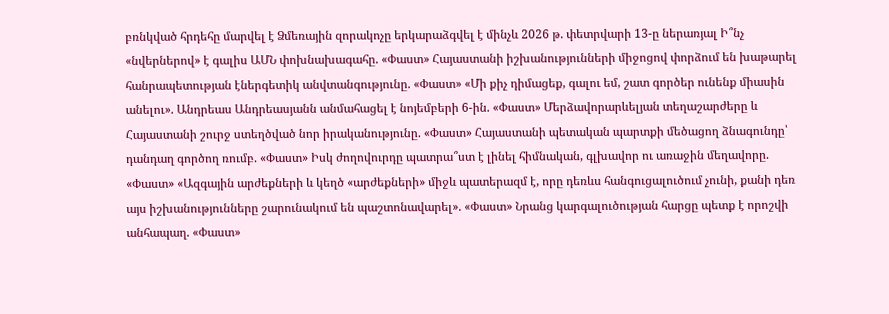բռնկված հրդեհը մարվել է Ձմեռային զորակոչը երկարաձգվել է մինչև 2026 թ. փետրվարի 13-ը ներառյալ Ի՞նչ «նվերներով» է գալիս ԱՄՆ փոխնախագահը. «Փաստ» Հայաստանի իշխանությունների միջոցով փորձում են խաթարել հանրապետության էներգետիկ անվտանգությունը. «Փաստ» «Մի քիչ դիմացեք, գալու եմ, շատ գործեր ունենք միասին անելու». Անդրեաս Անդրեասյանն անմահացել է նոյեմբերի 6-ին. «Փաստ» Մերձավորարևելյան տեղաշարժերը և Հայաստանի շուրջ ստեղծված նոր իրականությունը. «Փաստ» Հայաստանի պետական պարտքի մեծացող ձնագունդը՝ դանդաղ գործող ռումբ. «Փաստ» Իսկ ժողովուրդը պատրա՞ստ է լինել հիմնական, գլխավոր ու առաջին մեղավորը. «Փաստ» «Ազգային արժեքների և կեղծ «արժեքների» միջև պատերազմ է, որը դեռևս հանգուցալուծում չունի, քանի դեռ այս իշխանությունները շարունակում են պաշտոնավարել». «Փաստ» Նրանց կարգալուծության հարցը պետք է որոշվի անհապաղ. «Փաստ»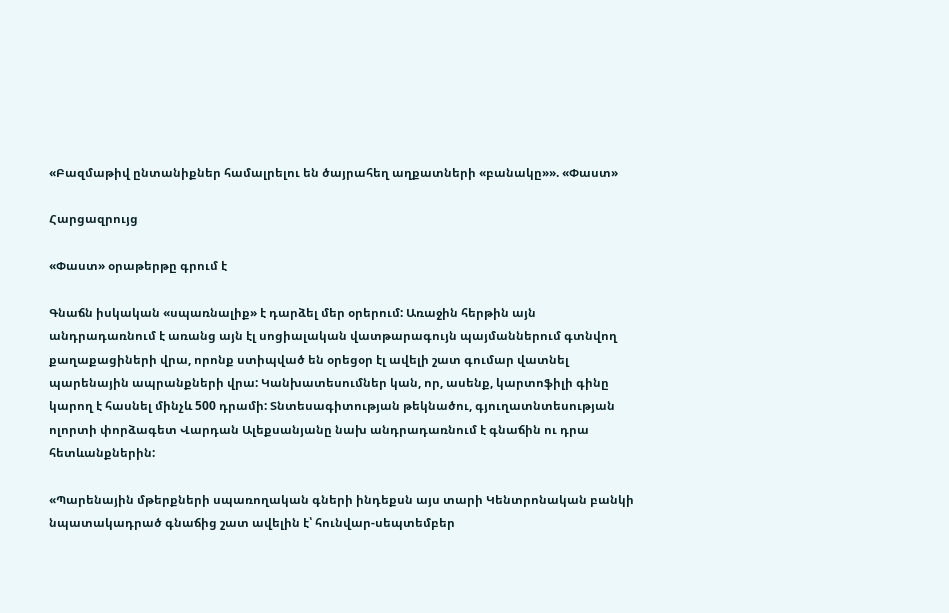«Բազմաթիվ ընտանիքներ համալրելու են ծայրահեղ աղքատների «բանակը»». «Փաստ»

Հարցազրույց

«Փաստ» օրաթերթը գրում է

Գնաճն իսկական «սպառնալիք» է դարձել մեր օրերում: Առաջին հերթին այն անդրադառնում է առանց այն էլ սոցիալական վատթարագույն պայմաններում գտնվող քաղաքացիների վրա, որոնք ստիպված են օրեցօր էլ ավելի շատ գումար վատնել պարենային ապրանքների վրա: Կանխատեսումներ կան, որ, ասենք, կարտոֆիլի գինը կարող է հասնել մինչև 500 դրամի: Տնտեսագիտության թեկնածու, գյուղատնտեսության ոլորտի փորձագետ Վարդան Ալեքսանյանը նախ անդրադառնում է գնաճին ու դրա հետևանքներին:

«Պարենային մթերքների սպառողական գների ինդեքսն այս տարի Կենտրոնական բանկի նպատակադրած գնաճից շատ ավելին է՝ հունվար-սեպտեմբեր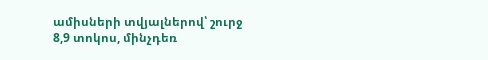ամիսների տվյալներով՝ շուրջ 8,9 տոկոս, մինչդեռ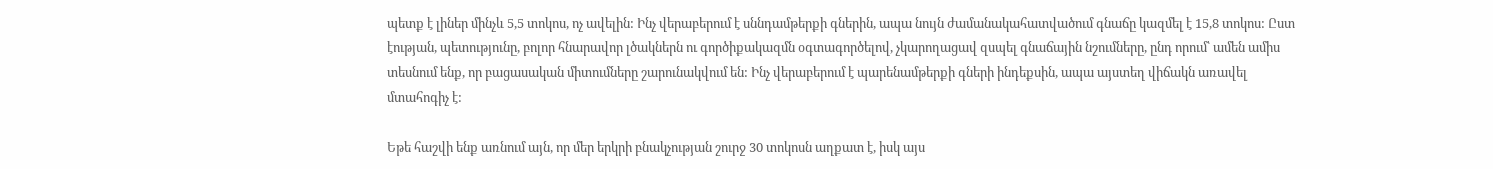պետք է լիներ մինչև 5,5 տոկոս, ոչ ավելին: Ինչ վերաբերում է սննդամթերքի գներին, ապա նույն ժամանակահատվածում գնաճը կազմել է 15,8 տոկոս: Ըստ էության, պետությունը, բոլոր հնարավոր լծակներն ու գործիքակազմն օգտագործելով, չկարողացավ զսպել գնաճային նշումները, ընդ որում՝ ամեն ամիս տեսնում ենք, որ բացասական միտումները շարունակվում են: Ինչ վերաբերում է պարենամթերքի գների ինդեքսին, ապա այստեղ վիճակն առավել մտահոգիչ է:

Եթե հաշվի ենք առնում այն, որ մեր երկրի բնակչության շուրջ 30 տոկոսն աղքատ է, իսկ այս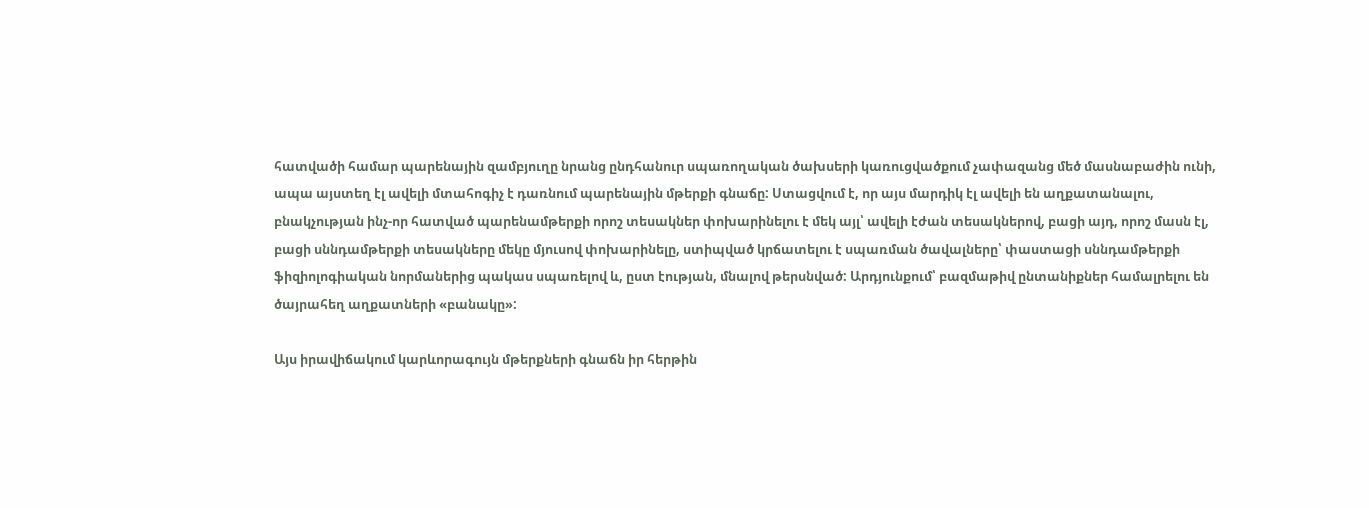հատվածի համար պարենային զամբյուղը նրանց ընդհանուր սպառողական ծախսերի կառուցվածքում չափազանց մեծ մասնաբաժին ունի, ապա այստեղ էլ ավելի մտահոգիչ է դառնում պարենային մթերքի գնաճը: Ստացվում է, որ այս մարդիկ էլ ավելի են աղքատանալու, բնակչության ինչ-որ հատված պարենամթերքի որոշ տեսակներ փոխարինելու է մեկ այլ՝ ավելի էժան տեսակներով, բացի այդ, որոշ մասն էլ, բացի սննդամթերքի տեսակները մեկը մյուսով փոխարինելը, ստիպված կրճատելու է սպառման ծավալները՝ փաստացի սննդամթերքի ֆիզիոլոգիական նորմաներից պակաս սպառելով և, ըստ էության, մնալով թերսնված: Արդյունքում՝ բազմաթիվ ընտանիքներ համալրելու են ծայրահեղ աղքատների «բանակը»:

Այս իրավիճակում կարևորագույն մթերքների գնաճն իր հերթին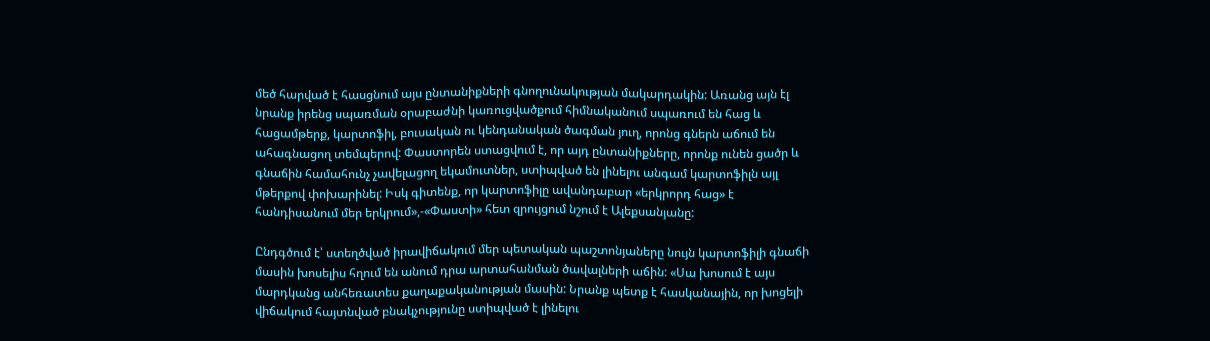մեծ հարված է հասցնում այս ընտանիքների գնողունակության մակարդակին: Առանց այն էլ նրանք իրենց սպառման օրաբաժնի կառուցվածքում հիմնականում սպառում են հաց և հացամթերք, կարտոֆիլ, բուսական ու կենդանական ծագման յուղ, որոնց գներն աճում են ահագնացող տեմպերով: Փաստորեն ստացվում է, որ այդ ընտանիքները, որոնք ունեն ցածր և գնաճին համահունչ չավելացող եկամուտներ, ստիպված են լինելու անգամ կարտոֆիլն այլ մթերքով փոխարինել: Իսկ գիտենք, որ կարտոֆիլը ավանդաբար «երկրորդ հաց» է հանդիսանում մեր երկրում»,-«Փաստի» հետ զրույցում նշում է Ալեքսանյանը:

Ընդգծում է՝ ստեղծված իրավիճակում մեր պետական պաշտոնյաները նույն կարտոֆիլի գնաճի մասին խոսելիս հղում են անում դրա արտահանման ծավալների աճին: «Սա խոսում է այս մարդկանց անհեռատես քաղաքականության մասին: Նրանք պետք է հասկանային, որ խոցելի վիճակում հայտնված բնակչությունը ստիպված է լինելու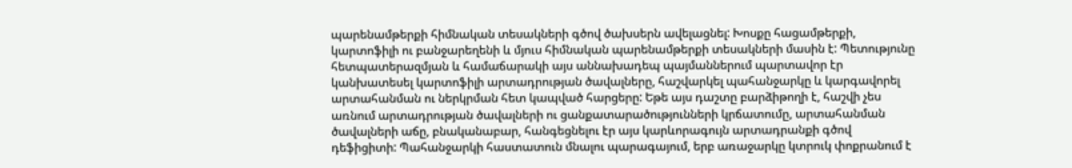պարենամթերքի հիմնական տեսակների գծով ծախսերն ավելացնել: Խոսքը հացամթերքի, կարտոֆիլի ու բանջարեղենի և մյուս հիմնական պարենամթերքի տեսակների մասին է: Պետությունը հետպատերազմյան և համաճարակի այս աննախադեպ պայմաններում պարտավոր էր կանխատեսել կարտոֆիլի արտադրության ծավալները, հաշվարկել պահանջարկը և կարգավորել արտահանման ու ներկրման հետ կապված հարցերը: Եթե այս դաշտը բարձիթողի է, հաշվի չես առնում արտադրության ծավալների ու ցանքատարածությունների կրճատումը, արտահանման ծավալների աճը, բնականաբար, հանգեցնելու էր այս կարևորագույն արտադրանքի գծով դեֆիցիտի: Պահանջարկի հաստատուն մնալու պարագայում, երբ առաջարկը կտրուկ փոքրանում է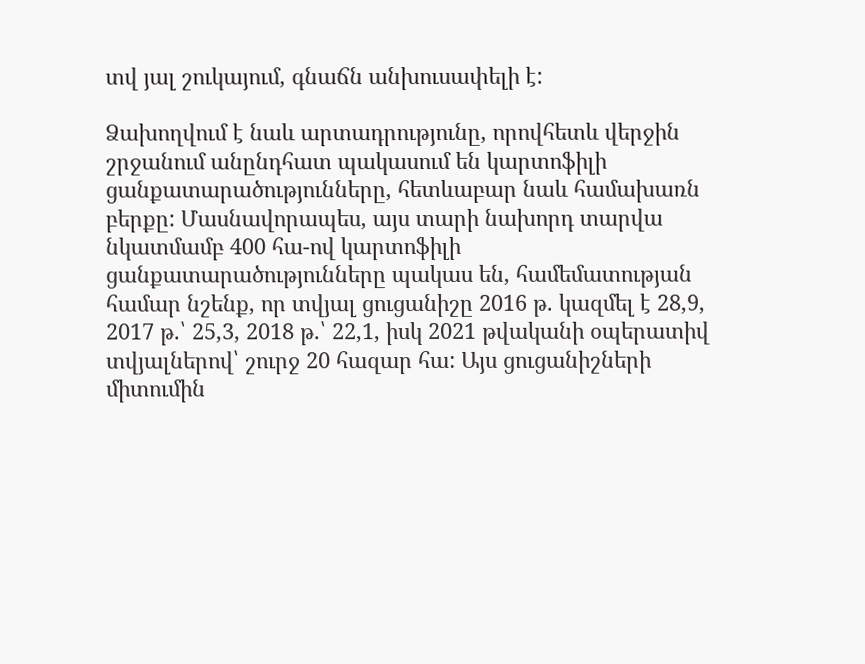տվ յալ շուկայում, գնաճն անխուսափելի է:

Ձախողվում է նաև արտադրությունը, որովհետև վերջին շրջանում անընդհատ պակասում են կարտոֆիլի ցանքատարածությունները, հետևաբար նաև համախառն բերքը: Մասնավորապես, այս տարի նախորդ տարվա նկատմամբ 400 հա-ով կարտոֆիլի ցանքատարածությունները պակաս են, համեմատության համար նշենք, որ տվյալ ցուցանիշը 2016 թ. կազմել է 28,9, 2017 թ.՝ 25,3, 2018 թ.՝ 22,1, իսկ 2021 թվականի օպերատիվ տվյալներով՝ շուրջ 20 հազար հա: Այս ցուցանիշների միտումին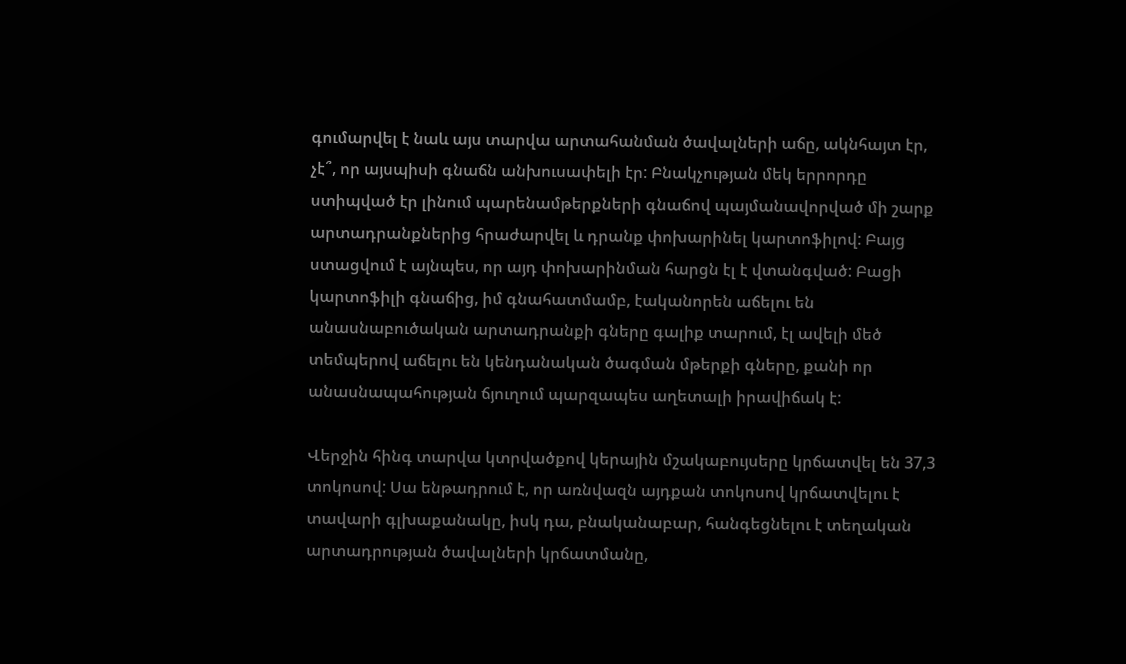գումարվել է նաև այս տարվա արտահանման ծավալների աճը, ակնհայտ էր, չէ՞, որ այսպիսի գնաճն անխուսափելի էր: Բնակչության մեկ երրորդը ստիպված էր լինում պարենամթերքների գնաճով պայմանավորված մի շարք արտադրանքներից հրաժարվել և դրանք փոխարինել կարտոֆիլով: Բայց ստացվում է այնպես, որ այդ փոխարինման հարցն էլ է վտանգված: Բացի կարտոֆիլի գնաճից, իմ գնահատմամբ, էականորեն աճելու են անասնաբուծական արտադրանքի գները գալիք տարում, էլ ավելի մեծ տեմպերով աճելու են կենդանական ծագման մթերքի գները, քանի որ անասնապահության ճյուղում պարզապես աղետալի իրավիճակ է:

Վերջին հինգ տարվա կտրվածքով կերային մշակաբույսերը կրճատվել են 37,3 տոկոսով: Սա ենթադրում է, որ առնվազն այդքան տոկոսով կրճատվելու է տավարի գլխաքանակը, իսկ դա, բնականաբար, հանգեցնելու է տեղական արտադրության ծավալների կրճատմանը,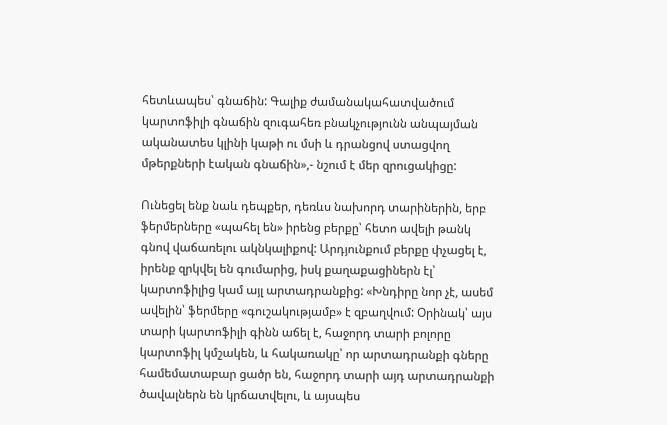հետևապես՝ գնաճին: Գալիք ժամանակահատվածում կարտոֆիլի գնաճին զուգահեռ բնակչությունն անպայման ականատես կլինի կաթի ու մսի և դրանցով ստացվող մթերքների էական գնաճին»,- նշում է մեր զրուցակիցը:

Ունեցել ենք նաև դեպքեր, դեռևս նախորդ տարիներին, երբ ֆերմերները «պահել են» իրենց բերքը՝ հետո ավելի թանկ գնով վաճառելու ակնկալիքով: Արդյունքում բերքը փչացել է, իրենք զրկվել են գումարից, իսկ քաղաքացիներն էլ՝ կարտոֆիլից կամ այլ արտադրանքից: «Խնդիրը նոր չէ, ասեմ ավելին՝ ֆերմերը «գուշակությամբ» է զբաղվում: Օրինակ՝ այս տարի կարտոֆիլի գինն աճել է, հաջորդ տարի բոլորը կարտոֆիլ կմշակեն, և հակառակը՝ որ արտադրանքի գները համեմատաբար ցածր են, հաջորդ տարի այդ արտադրանքի ծավալներն են կրճատվելու, և այսպես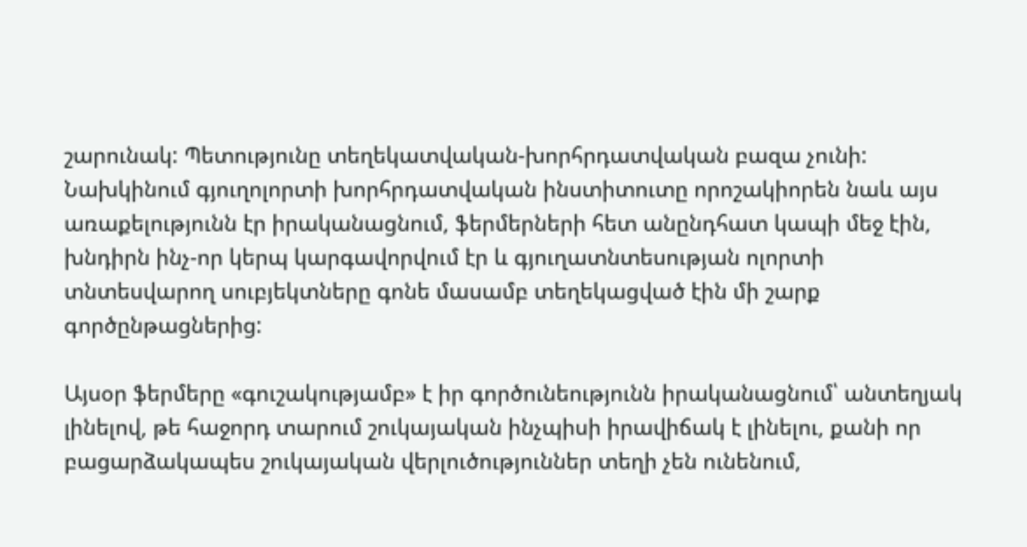շարունակ: Պետությունը տեղեկատվական-խորհրդատվական բազա չունի: Նախկինում գյուղոլորտի խորհրդատվական ինստիտուտը որոշակիորեն նաև այս առաքելությունն էր իրականացնում, ֆերմերների հետ անընդհատ կապի մեջ էին, խնդիրն ինչ-որ կերպ կարգավորվում էր և գյուղատնտեսության ոլորտի տնտեսվարող սուբյեկտները գոնե մասամբ տեղեկացված էին մի շարք գործընթացներից:

Այսօր ֆերմերը «գուշակությամբ» է իր գործունեությունն իրականացնում՝ անտեղյակ լինելով, թե հաջորդ տարում շուկայական ինչպիսի իրավիճակ է լինելու, քանի որ բացարձակապես շուկայական վերլուծություններ տեղի չեն ունենում,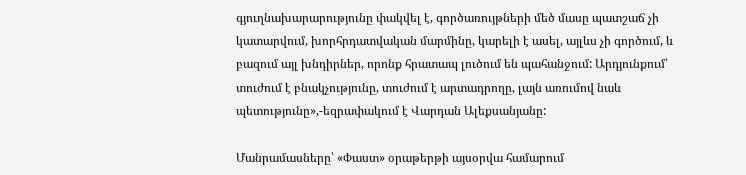գյուղնախարարությունը փակվել է, գործառույթների մեծ մասը պատշաճ չի կատարվում, խորհրդատվական մարմինը, կարելի է ասել, այլևս չի գործում, և բազում այլ խնդիրներ, որոնք հրատապ լուծում են պահանջում: Արդյունքում՝ տուժում է բնակչությունը, տուժում է արտադրողը, լայն առումով նաև պետությունը»,-եզրափակում է Վարդան Ալեքսանյանը:

Մանրամասները՝ «Փաստ» օրաթերթի այսօրվա համարում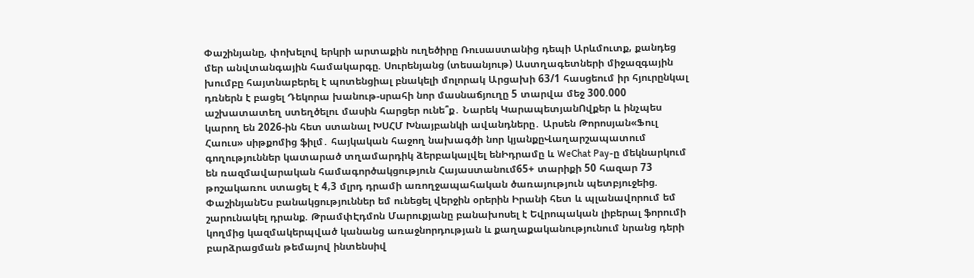Փաշինյանը, փոխելով երկրի արտաքին ուղեծիրը Ռուսաստանից դեպի Արևմուտք, քանդեց մեր անվտանգային համակարգը. Սուրենյանց (տեսանյութ) Աստղագետների միջազգային խումբը հայտնաբերել է պոտենցիալ բնակելի մոլորակ Արցախի 63/1 հասցեում իր հյուրընկալ դռներն է բացել Դեկորա խանութ-սրահի նոր մասնաճյուղը 5 տարվա մեջ 300.000 աշխատատեղ ստեղծելու մասին հարցեր ունե՞ք․ Նարեկ ԿարապետյանՈվքեր և ինչպես կարող են 2026-ին հետ ստանալ ԽՍՀՄ Խնայբանկի ավանդները․ Արսեն Թորոսյան«Ֆուլ Հաուս» սիթքոմից ֆիլմ․ հայկական հաջող նախագծի նոր կյանքըՎաղարշապատում գողություններ կատարած տղամարդիկ ձերբակալվել ենԻդրամը և WeChat Pay-ը մեկնարկում են ռազմավարական համագործակցություն Հայաստանում65+ տարիքի 50 հազար 73 թոշակառու ստացել է 4,3 մլրդ դրամի առողջապահական ծառայություն պետբյուջեից. ՓաշինյանԵս բանակցություններ եմ ունեցել վերջին օրերին Իրանի հետ և պլանավորում եմ շարունակել դրանք. ԹրամփԷդմոն Մարուքյանը բանախոսել է Եվրոպական լիբերալ ֆորումի կողմից կազմակերպված կանանց առաջնորդության և քաղաքականությունում նրանց դերի բարձրացման թեմայով ինտենսիվ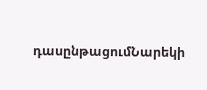դասընթացումՆարեկի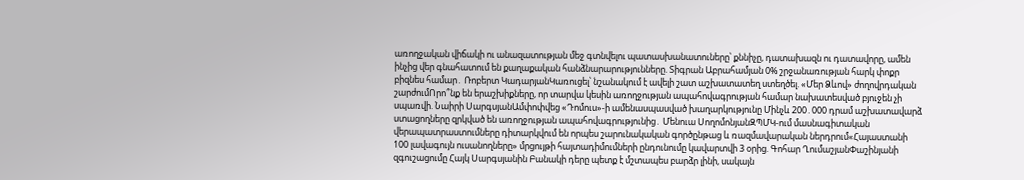առողջական վիճակի ու անազատության մեջ գտնվելու պատասխանատուները՝ քննիչը, դատախազն ու դատավորը, ամեն ինչից վեր գնահատում են քաղաքական հանձնարարությունները. Տիգրան Աբրահամյան 0% շրջանառության հարկ փոքր բիզնես համար․ Ռոբերտ ԿադարյանԿառուցել՝ նշանակում է ավելի շատ աշխատատեղ ստեղծել. «Մեր Ձևով» ժողովրդական շարժումՈրո՞նք են երաշխիքները, որ տարվա կեսին առողջության ապահովագրության համար նախատեսված բյուջեն չի սպառվի. Նաիրի ՍարգսյանԱմփոփվեց «Դոմուս»-ի ամենասպասված խաղարկությունը Մինչև 200․000 դրամ աշխատավարձ ստացողները զրկված են առողջության ապահովագրությունից․ Մենուա ՍողոմոնյանԶՊՄԿ-ում մասնագիտական վերապատրաստումները դիտարկվում են որպես շարունակական գործընթաց և ռազմավարական ներդրում«Հայաստանի 100 լավագույն ուսանողները» մրցույթի հայտադիմումների ընդունումը կավարտվի 3 օրից. Գոհար ՂումաշյանՓաշինյանի զգուշացումը Հայկ Սարգսյանին Բանակի դերը պետք է մշտապես բարձր լինի, սակայն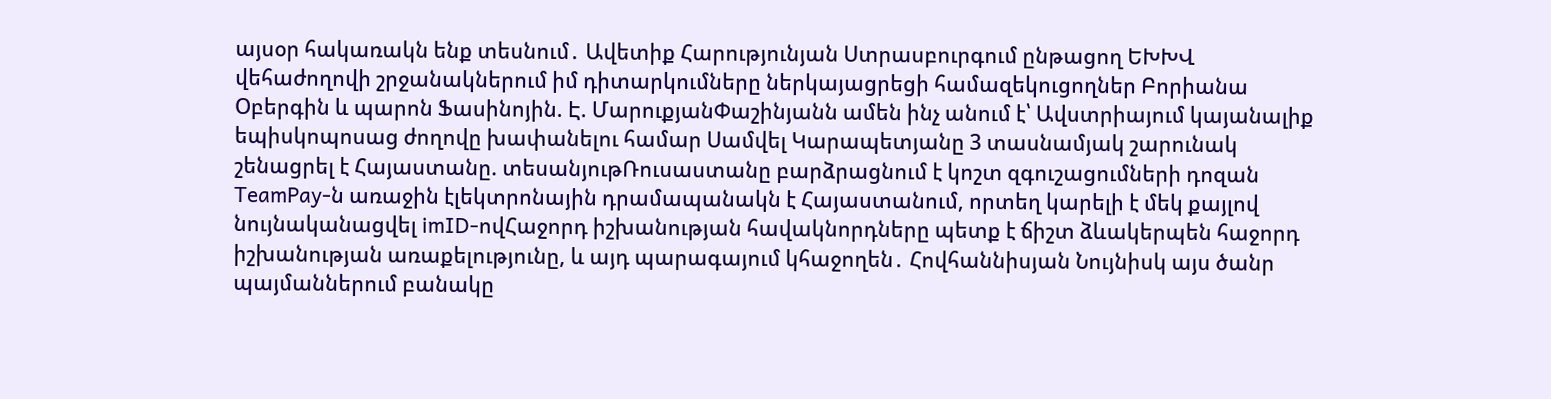այսօր հակառակն ենք տեսնում․ Ավետիք Հարությունյան Ստրասբուրգում ընթացող ԵԽԽՎ վեհաժողովի շրջանակներում իմ դիտարկումները ներկայացրեցի համազեկուցողներ Բորիանա Օբերգին և պարոն Ֆասինոյին. Է. ՄարուքյանՓաշինյանն ամեն ինչ անում է՝ Ավստրիայում կայանալիք եպիսկոպոսաց ժողովը խափանելու համար Սամվել Կարապետյանը 3 տասնամյակ շարունակ շենացրել է Հայաստանը. տեսանյութՌուսաստանը բարձրացնում է կոշտ զգուշացումների դոզան TeamPay-ն առաջին էլեկտրոնային դրամապանակն է Հայաստանում, որտեղ կարելի է մեկ քայլով նույնականացվել imID-ովՀաջորդ իշխանության հավակնորդները պետք է ճիշտ ձևակերպեն հաջորդ իշխանության առաքելությունը, և այդ պարագայում կհաջողեն․ Հովհաննիսյան Նույնիսկ այս ծանր պայմաններում բանակը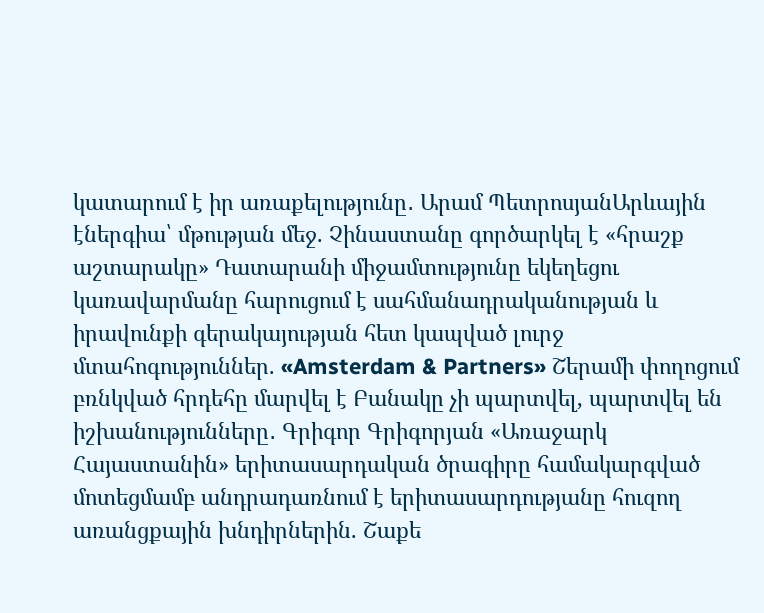կատարում է իր առաքելությունը․ Արամ ՊետրոսյանԱրևային էներգիա՝ մթության մեջ. Չինաստանը գործարկել է «հրաշք աշտարակը» Դատարանի միջամտությունը եկեղեցու կառավարմանը հարուցում է սահմանադրականության և իրավունքի գերակայության հետ կապված լուրջ մտահոգություններ. «Amsterdam & Partners» Շերամի փողոցում բռնկված հրդեհը մարվել է Բանակը չի պարտվել, պարտվել են իշխանությունները․ Գրիգոր Գրիգորյան «Առաջարկ Հայաստանին» երիտասարդական ծրագիրը համակարգված մոտեցմամբ անդրադառնում է երիտասարդությանը հուզող առանցքային խնդիրներին. Շաքե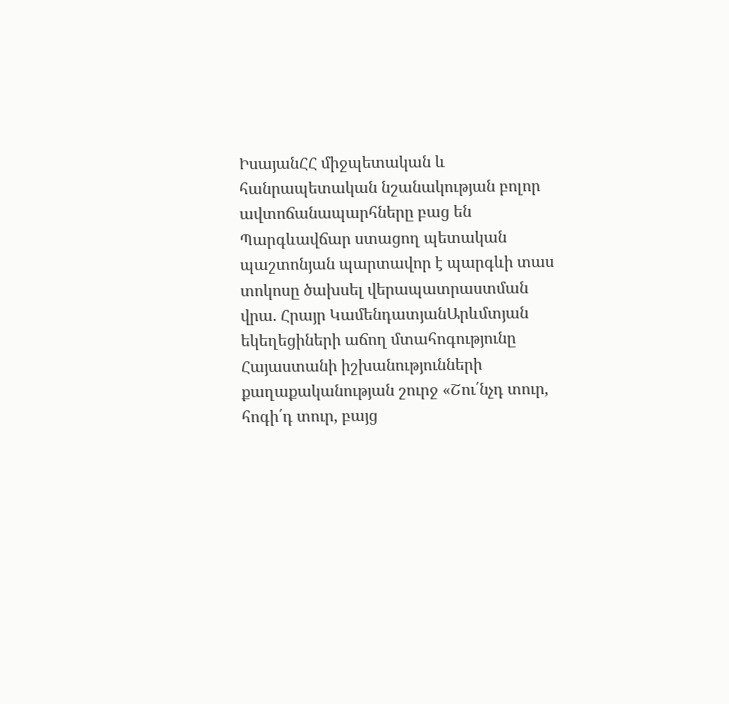ԻսայանՀՀ միջպետական և հանրապետական նշանակության բոլոր ավտոճանապարհները բաց են Պարգևավճար ստացող պետական պաշտոնյան պարտավոր է պարգևի տաս տոկոսը ծախսել վերապատրաստման վրա. Հրայր ԿամենդատյանԱրևմտյան եկեղեցիների աճող մտահոգությունը Հայաստանի իշխանությունների քաղաքականության շուրջ «Շու՛նչդ տուր, հոգի՛դ տուր, բայց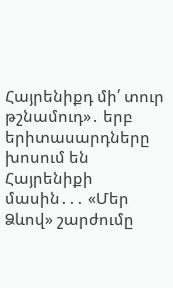Հայրենիքդ մի՛ տուր թշնամուդ»․ երբ երիտասարդները խոսում են Հայրենիքի մասին․․․ «Մեր Ձևով» շարժումը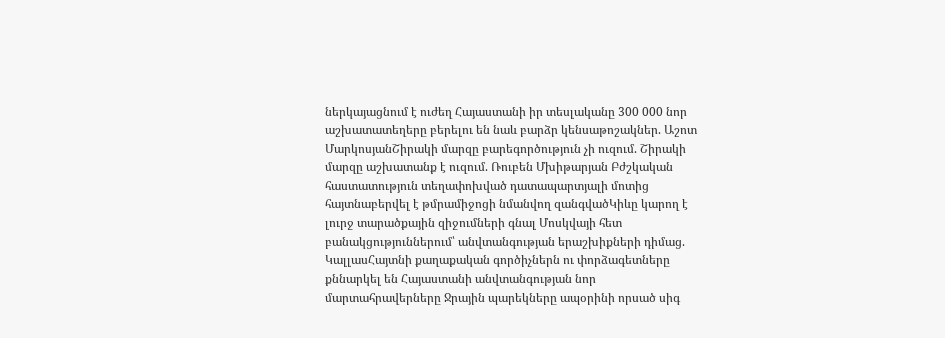ներկայացնում է ուժեղ Հայաստանի իր տեսլականը 300 000 նոր աշխատատեղերը բերելու են նաև բարձր կենսաթոշակներ. Աշոտ ՄարկոսյանՇիրակի մարզը բարեգործություն չի ուզում. Շիրակի մարզը աշխատանք է ուզում. Ռուբեն Մխիթարյան Բժշկական հաստատություն տեղափոխված դատապարտյալի մոտից հայտնաբերվել է թմրամիջոցի նմանվող զանգվածԿիևը կարող է լուրջ տարածքային զիջումների գնալ Մոսկվայի հետ բանակցություններում՝ անվտանգության երաշխիքների դիմաց. ԿալլասՀայտնի քաղաքական գործիչներն ու փորձագետները քննարկել են Հայաստանի անվտանգության նոր մարտահրավերները Ջրային պարեկները ապօրինի որսած սիգ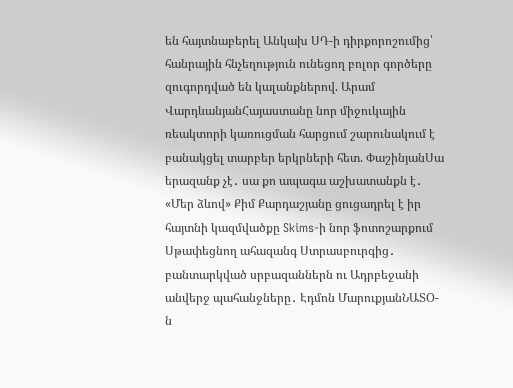են հայտնաբերել Անկախ ՍԴ-ի դիրքորոշումից՝ հանրային հնչեղություն ունեցող բոլոր գործերը զուգորդված են կալանքներով. Արամ ՎարդևանյանՀայաստանը նոր միջուկային ռեակտորի կառուցման հարցում շարունակում է բանակցել տարբեր երկրների հետ. ՓաշինյանՍա երազանք չէ․ սա քո ապագա աշխատանքն է․ «Մեր ձևով» Քիմ Քարդաշյանը ցուցադրել է իր հայտնի կազմվածքը Skims-ի նոր ֆոտոշարքում Սթափեցնող ահազանգ Ստրասբուրգից․ բանտարկված սրբազաններն ու Ադրբեջանի անվերջ պահանջները․ Էդմոն ՄարուքյանՆԱՏՕ-ն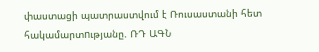փաստացի պատրաստվում է Ռուսաստանի հետ հակամարտnւթյանը. ՌԴ ԱԳՆ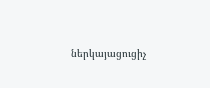ներկայացուցիչ